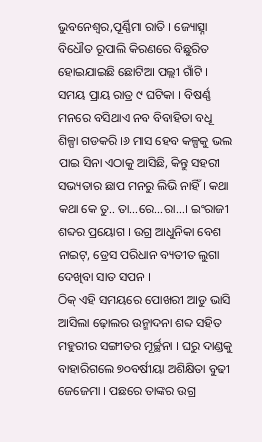ଭୁବନେଶ୍ୱର,ପୂର୍ଣ୍ଣିମା ରାତି । ଜ୍ୟୋତ୍ସ୍ନା ବିଧୌତ ରୂପାଲି କିରଣରେ ବିଛୁରିତ ହୋଇଯାଇଛି ଛୋଟିଆ ପଲ୍ଲୀ ଗାଁଟି । ସମୟ ପ୍ରାୟ ରାତ୍ର ୯ ଘଟିକା । ବିଷର୍ଣ୍ଣ ମନରେ ବସିଥାଏ ନବ ବିବାହିତା ବଧୂ ଶିଳ୍ପା ଗଡକରି ।୬ ମାସ ହେବ କଳ୍ପକୁ ଭଲ ପାଇ ସିନା ଏଠାକୁ ଆସିଛି, କିନ୍ତୁ ସହରୀ ସଭ୍ୟତାର ଛାପ ମନରୁ ଲିଭି ନାହିଁ । କଥା କଥା କେ ତୁ.. ତା…ରେ…ରା…। ଇଂରାଜୀ ଶବ୍ଦର ପ୍ରୟୋଗ । ଉଗ୍ର ଆଧୁନିକା ବେଶ ନାଇଟ୍, ଡ୍ରେସ ପରିଧାନ ବ୍ୟତୀତ ଲୁଗା ଦେଖିବା ସାତ ସପନ ।
ଠିକ୍ ଏହି ସମୟରେ ପୋଖରୀ ଆଡୁ ଭାସି ଆସିଲା ଢ଼ୋଲର ଉନ୍ମାଦନା ଶବ୍ଦ ସହିତ ମହୁରୀର ସଙ୍ଗୀତର ମୂର୍ଚ୍ଛନା । ଘରୁ ଦାଣ୍ଡକୁ ବାହାରିଗଲେ ୭୦ବର୍ଷୀୟା ଅଶିକ୍ଷିତା ବୁଢୀ ଜେଜେମା । ପଛରେ ତାଙ୍କର ଉଗ୍ର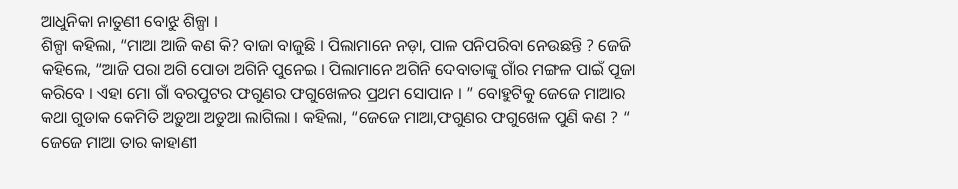ଆଧୁନିକା ନାତୁଣୀ ବୋଝୁ ଶିଳ୍ପା ।
ଶିଳ୍ପା କହିଲା, “ମାଆ ଆଜି କଣ କି? ବାଜା ବାଜୁଛି । ପିଲାମାନେ ନଡ଼ା, ପାଳ ପନିପରିବା ନେଉଛନ୍ତି ? ଜେଜି କହିଲେ, “ଆଜି ପରା ଅଗି ପୋଡା ଅଗିନି ପୁନେଇ । ପିଲାମାନେ ଅଗିନି ଦେବାତାଙ୍କୁ ଗାଁର ମଙ୍ଗଳ ପାଇଁ ପୂଜା କରିବେ । ଏହା ମୋ ଗାଁ ବରପୁଟର ଫଗୁଣର ଫଗୁଖେଳର ପ୍ରଥମ ସୋପାନ । ” ବୋହୁଟିକୁ ଜେଜେ ମାଆର କଥା ଗୁଡାକ କେମିତି ଅଡ଼ୁଆ ଅଡୁଆ ଲାଗିଲା । କହିଲା, “ଜେଜେ ମାଆ,ଫଗୁଣର ଫଗୁଖେଳ ପୁଣି କଣ ? “
ଜେଜେ ମାଆ ତାର କାହାଣୀ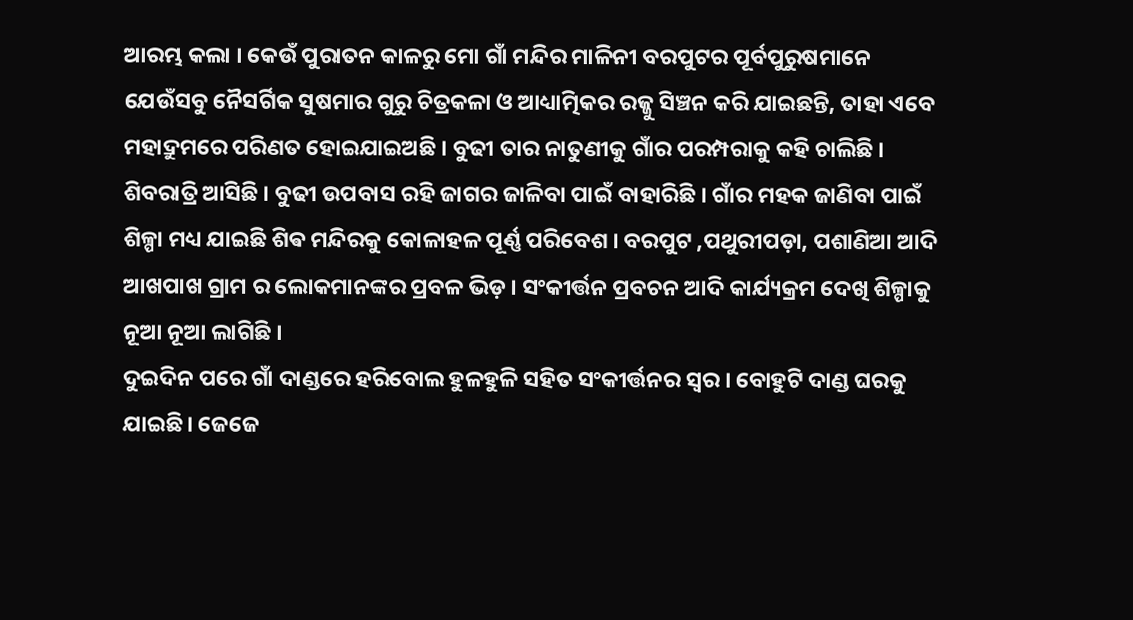ଆରମ୍ଭ କଲା । କେଉଁ ପୁରାତନ କାଳରୁ ମୋ ଗାଁ ମନ୍ଦିର ମାଳିନୀ ବରପୁଟର ପୂର୍ବପୁରୁଷମାନେ ଯେଉଁସବୁ ନୈସର୍ଗିକ ସୁଷମାର ଗୁରୁ ଚିତ୍ରକଳା ଓ ଆଧ୍ୟାତ୍ମିକର ରଜ୍ଜୁ ସିଞ୍ଚନ କରି ଯାଇଛନ୍ତି, ତାହା ଏବେ ମହାଦ୍ରୁମରେ ପରିଣତ ହୋଇଯାଇଅଛି । ବୁଢୀ ତାର ନାତୁଣୀକୁ ଗାଁର ପରମ୍ପରାକୁ କହି ଚାଲିଛି ।
ଶିବରାତ୍ରି ଆସିଛି । ବୁଢୀ ଉପବାସ ରହି ଜାଗର ଜାଳିବା ପାଇଁ ବାହାରିଛି । ଗାଁର ମହକ ଜାଣିବା ପାଇଁ ଶିଳ୍ପା ମଧ୍ୟ ଯାଇଛି ଶିଵ ମନ୍ଦିରକୁ କୋଳାହଳ ପୂର୍ଣ୍ଣ ପରିବେଶ । ବରପୁଟ ,ପଥୁରୀପଡ଼ା, ପଶାଣିଆ ଆଦି ଆଖପାଖ ଗ୍ରାମ ର ଲୋକମାନଙ୍କର ପ୍ରବଳ ଭିଡ଼ । ସଂକୀର୍ତ୍ତନ ପ୍ରବଚନ ଆଦି କାର୍ଯ୍ୟକ୍ରମ ଦେଖି ଶିଳ୍ପାକୁ ନୂଆ ନୂଆ ଲାଗିଛି ।
ଦୁଇଦିନ ପରେ ଗାଁ ଦାଣ୍ଡରେ ହରିବୋଲ ହୁଳହୁଳି ସହିତ ସଂକୀର୍ତ୍ତନର ସ୍ଵର । ବୋହୁଟି ଦାଣ୍ଡ ଘରକୁ ଯାଇଛି। ଜେଜେ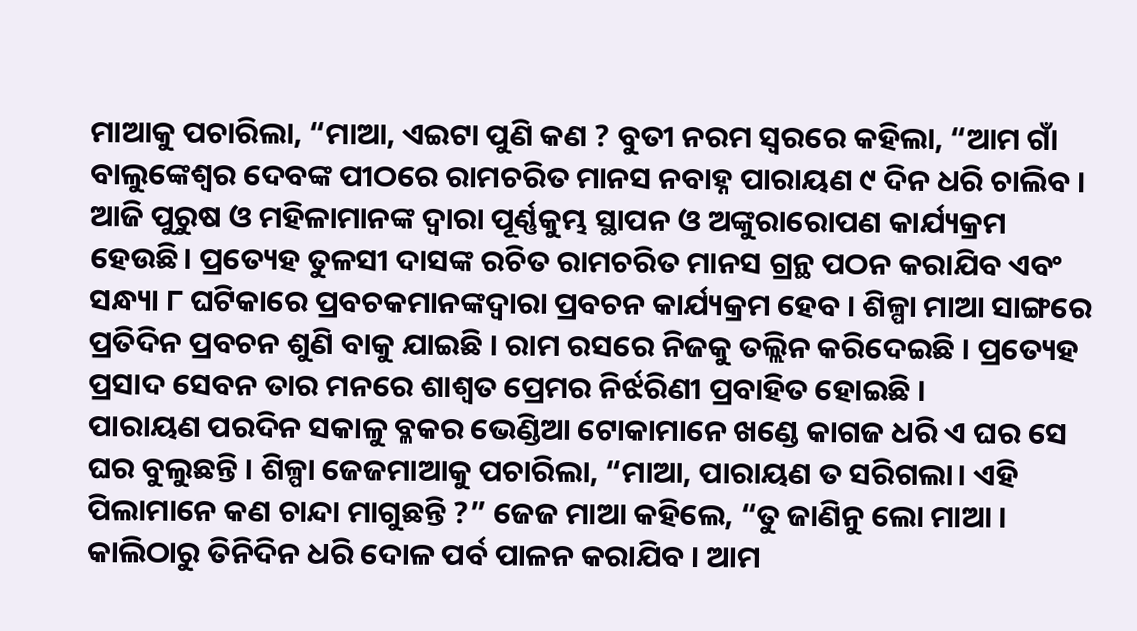ମାଆକୁ ପଚାରିଲା, “ମାଆ, ଏଇଟା ପୁଣି କଣ ? ବୁତୀ ନରମ ସ୍ବରରେ କହିଲା, “ଆମ ଗାଁ ବାଲୁଙ୍କେଶ୍ଵର ଦେବଙ୍କ ପୀଠରେ ରାମଚରିତ ମାନସ ନବାହ୍ନ ପାରାୟଣ ୯ ଦିନ ଧରି ଚାଲିବ । ଆଜି ପୁରୁଷ ଓ ମହିଳାମାନଙ୍କ ଦ୍ୱାରା ପୂର୍ଣ୍ଣକୁମ୍ଭ ସ୍ଥାପନ ଓ ଅଙ୍କୁରାରୋପଣ କାର୍ଯ୍ୟକ୍ରମ ହେଉଛି। ପ୍ରତ୍ୟେହ ତୁଳସୀ ଦାସଙ୍କ ରଚିତ ରାମଚରିତ ମାନସ ଗ୍ରନ୍ଥ ପଠନ କରାଯିବ ଏବଂ ସନ୍ଧ୍ୟା ୮ ଘଟିକାରେ ପ୍ରବଚକମାନଙ୍କଦ୍ୱାରା ପ୍ରବଚନ କାର୍ଯ୍ୟକ୍ରମ ହେବ । ଶିଳ୍ପା ମାଆ ସାଙ୍ଗରେ ପ୍ରତିଦିନ ପ୍ରବଚନ ଶୁଣି ବାକୁ ଯାଇଛି । ରାମ ରସରେ ନିଜକୁ ତଲ୍ଲିନ କରିଦେଇଛି । ପ୍ରତ୍ୟେହ ପ୍ରସାଦ ସେବନ ତାର ମନରେ ଶାଶ୍ଵତ ପ୍ରେମର ନିର୍ଝରିଣୀ ପ୍ରବାହିତ ହୋଇଛି ।
ପାରାୟଣ ପରଦିନ ସକାଳୁ ବ୍ଳକର ଭେଣ୍ଡିଆ ଟୋକାମାନେ ଖଣ୍ଡେ କାଗଜ ଧରି ଏ ଘର ସେ ଘର ବୁଲୁଛନ୍ତି । ଶିଳ୍ପା ଜେଜମାଆକୁ ପଚାରିଲା, “ମାଆ, ପାରାୟଣ ତ ସରିଗଲା। ଏହି ପିଲାମାନେ କଣ ଚାନ୍ଦା ମାଗୁଛନ୍ତି ?” ଜେଜ ମାଆ କହିଲେ, “ତୁ ଜାଣିନୁ ଲୋ ମାଆ । କାଲିଠାରୁ ତିନିଦିନ ଧରି ଦୋଳ ପର୍ବ ପାଳନ କରାଯିବ । ଆମ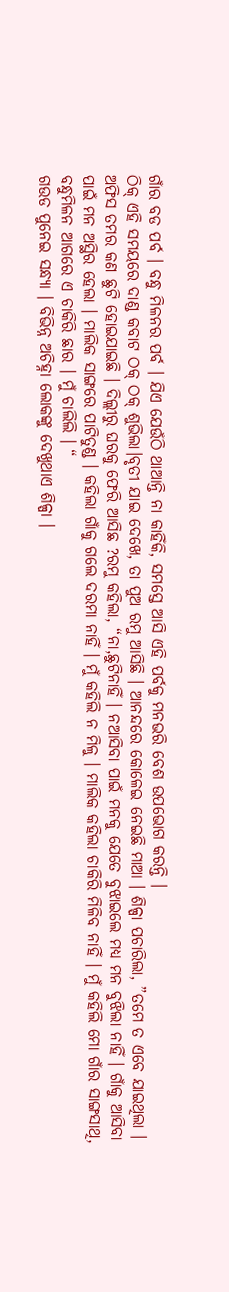ଗାଁର ବଡ ପର୍ବ । ବନ୍ଧୁ ମିଳନର ପର୍ବ । ଯିଏ ଯେଉଁଠି ଥାଆନ୍ତି ନା କାହିଁକି, ସମସ୍ତେ ଆସି ଏହି ପର୍ବକୁ ମନଭରି ବେଶ ଉପଭୋଗ କରନ୍ତି ।
ଠିକ୍ ଏହି ସମୟରେ ଦାଣ୍ଡ କବାଟ ଠକ୍ ଠକ୍ ଶୁଭିଲା।ବୃତୀ ଯାଇ ଦେଖେ, ତା ପୁଅ ରମୁ ଆସିଛି । ଆନନ୍ଦରେ କୋଳେଇ ନେଇଛି ମାଆ । ଶିଳ୍ପା ପଚାରିଲା, ”ତମେ ତ ଏବେ ଯାଇଥିଲା । ଅଫିସ ତମର କଣ ଛୁଟି ହୋଇଯାଇଛି । ଦିଲ୍ଲୀରୁ ଘରକୁ ଫେରି ଆସିଛ ?ରମୁ କହିଲା, “ନା,ଛୁଟିନାହିଁ । ନଆସିବା ପାଇଁ ମନକୁ ଯେତେ ବୁଝାଇଲେ ମଧ୍ୟ ମନ ବୁଝିଲା ନାହିଁ । ଗାଁକୁ ଆସିବା ପାଇଁ ମନ ଅସ୍ଥିର ହେଲା । ମାଲିକ ସାଙ୍ଗରେ ପାଟିତୁଣ୍ଡ । କହିଲା ଗାଁକୁ ଗଲେ ଦରମା ନାହିଁ । ମୁଁ କହିଲି ନ ମିଳୁ । ମାଲିକ କହିଲା ଚାକିରି ମିଳିବ ନାହିଁ । ମୁଁ କହିଲି ମୋ ଗାଁର ସାଙ୍ଗସାଥି, ବନ୍ଧୁମିଳନ ଆଗରେ ଏ ଚାକିରି ଛାର । ମୁଁ ଚାଲିଲି । “
ଗଉଡ ପୁନେଇ ସନ୍ଧ୍ୟା । ବିଭିନ୍ନ ଅଚିହ୍ନା ଲୋକଙ୍କୁ ଦେଖୁଥାଏ ଶିଳ୍ପା ।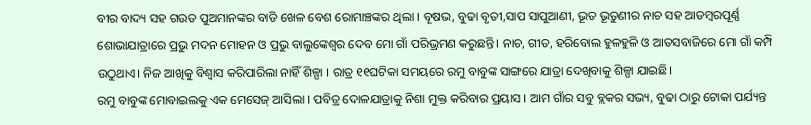ବୀର ବାଦ୍ୟ ସହ ଗଉଡ ପୁଅମାନଙ୍କର ବାଡି ଖେଳ ବେଶ ରୋମାଞ୍ଚଙ୍କର ଥିଲା । ବୄଷଭ, ବୁଢା ବୃତୀ,ସାପ ସାପୁଆଣୀ, ଭୂତ ଭୂତୁଣୀର ନାଚ ସହ ଆଡମ୍ବରପୂର୍ଣ୍ଣ ଶୋଭାଯାତ୍ରାରେ ପ୍ରଭୁ ମଦନ ମୋହନ ଓ ପ୍ରଭୁ ବାଲୁଙ୍କେଶ୍ଵର ଦେବ ମୋ ଗାଁ ପରିଭ୍ରମଣ କରୁଛନ୍ତି। ନାଚ, ଗୀତ, ହରିବୋଲ ହୁଳହୁଳି ଓ ଆତସବାଜିରେ ମୋ ଗାଁ କମ୍ପି ଉଠୁଥାଏ। ନିଜ ଆଖିକୁ ବିଶ୍ୱାସ କରିପାରିଲା ନାହିଁ ଶିଳ୍ପା । ରାତ୍ର ୧୧ଘଟିକା ସମୟରେ ରମୁ ବାବୁଙ୍କ ସାଙ୍ଗରେ ଯାତ୍ରା ଦେଖିବାକୁ ଶିଳ୍ପା ଯାଇଛି।
ରମୁ ବାବୁଙ୍କ ମୋବାଇଲକୁ ଏକ ମେସେଜ୍ ଆସିଲା । ପବିତ୍ର ଦୋଳଯାତ୍ରାକୁ ନିଶା ମୁକ୍ତ କରିବାର ପ୍ରୟାସ । ଆମ ଗାଁର ସବୁ ବ୍ଲକର ସଭ୍ୟ, ବୁଢା ଠାରୁ ଟୋକା ପର୍ଯ୍ୟନ୍ତ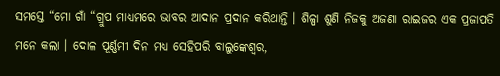ସମସ୍ତେ “ମୋ ଗାଁ “ଗ୍ରୁପ ମାଧ୍ୟମରେ ଭାବର ଆଦାନ ପ୍ରଦାନ କରିଥାନ୍ତି । ଶିଳ୍ପା ଶୁଣି ନିଜକୁ ଅଜଣା ରାଇଜର ଏକ ପ୍ରଜାପତି ମନେ କଲା । ଦୋଳ ପୂର୍ଣ୍ଣମୀ ଦିନ ମଧ୍ଯ ସେହିପରି ବାଲୁଙ୍କେଶ୍ଵର,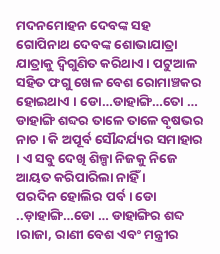ମଦନମୋହନ ଦେବଙ୍କ ସହ ଗୋପିନାଥ ଦେବଙ୍କ ଶୋଭାଯାତ୍ରା ଯାତ୍ରାକୁ ଦ୍ଵିଗୁଣିତ କରିଥାଏ । ପଟୁଆଳ ସହିତ ଫଗୁ ଖେଳ ବେଶ ରୋମାଞ୍ଚକର ହୋଇଥାଏ । ଡୋ…ଡାହାଙ୍ଗି…ତୋ … ଡାହାଙ୍ଗି ଶବ୍ଦର ତାଳେ ତାଳେ ବୃଷଭର ନାଚ । କି ଅପୂର୍ବ ସୌନ୍ଦର୍ଯ୍ୟର ସମାହାର । ଏ ସବୁ ଦେଖି ଶିଳ୍ପା ନିଜକୁ ନିଜେ ଆୟତ କରିପାରିଲା ନାହିଁ ।
ପରଦିନ ହୋଲିର ପର୍ବ । ଡୋ ..ଡ଼ାହାଙ୍ଗି…ଡୋ … ଡାହାଙ୍ଗିର ଶବ୍ଦ ।ରାଜା, ରାଣୀ ବେଶ ଏବଂ ମନ୍ତ୍ରୀର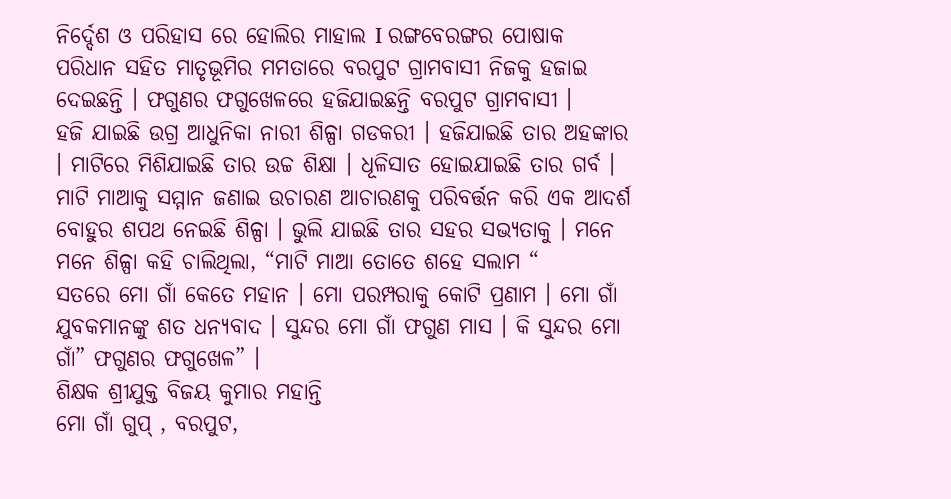ନିର୍ଦ୍ଦେଶ ଓ ପରିହାସ ରେ ହୋଲିର ମାହାଲ I ରଙ୍ଗବେରଙ୍ଗର ପୋଷାକ ପରିଧାନ ସହିତ ମାତୃଭୂମିର ମମତାରେ ବରପୁଟ ଗ୍ରାମବାସୀ ନିଜକୁ ହଜାଇ ଦେଇଛନ୍ତି । ଫଗୁଣର ଫଗୁଖେଳରେ ହଜିଯାଇଛନ୍ତି ବରପୁଟ ଗ୍ରାମବାସୀ ।
ହଜି ଯାଇଛି ଉଗ୍ର ଆଧୁନିକା ନାରୀ ଶିଳ୍ପା ଗଡକରୀ । ହଜିଯାଇଛି ତାର ଅହଙ୍କାର । ମାଟିରେ ମିଶିଯାଇଛି ତାର ଉଚ୍ଚ ଶିକ୍ଷା । ଧୂଳିସାତ ହୋଇଯାଇଛି ତାର ଗର୍ବ । ମାଟି ମାଆକୁ ସମ୍ମାନ ଜଣାଇ ଉଚାରଣ ଆଚାରଣକୁ ପରିବର୍ତ୍ତନ କରି ଏକ ଆଦର୍ଶ ବୋହୁର ଶପଥ ନେଇଛି ଶିଳ୍ପା । ଭୁଲି ଯାଇଛି ତାର ସହର ସଭ୍ୟତାକୁ । ମନେ ମନେ ଶିଳ୍ପା କହି ଚାଲିଥିଲା, “ମାଟି ମାଆ ତୋତେ ଶହେ ସଲାମ “
ସତରେ ମୋ ଗାଁ କେତେ ମହାନ । ମୋ ପରମ୍ପରାକୁ କୋଟି ପ୍ରଣାମ । ମୋ ଗାଁ ଯୁବକମାନଙ୍କୁ ଶତ ଧନ୍ୟବାଦ । ସୁନ୍ଦର ମୋ ଗାଁ ଫଗୁଣ ମାସ । କି ସୁନ୍ଦର ମୋ ଗାଁ” ଫଗୁଣର ଫଗୁଖେଳ” ।
ଶିକ୍ଷକ ଶ୍ରୀଯୁକ୍ତ ବିଜୟ କୁମାର ମହାନ୍ତି
ମୋ ଗାଁ ଗୁପ୍ , ବରପୁଟ,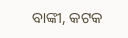ବାଙ୍କୀ, କଟକ